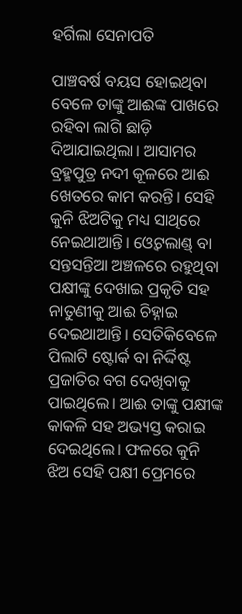ହର୍ଗିଲା ସେନାପତି

ପାଞ୍ଚବର୍ଷ ବୟସ ହୋଇଥିବା ବେଳେ ତାଙ୍କୁ ଆଈଙ୍କ ପାଖରେ ରହିବା ଲାଗି ଛାଡ଼ି ଦିଆଯାଇଥିଲା। ଆସାମର ବ୍ରହ୍ମପୁତ୍ର ନଦୀ କୂଳରେ ଆଈ ଖେତରେ କାମ କରନ୍ତି। ସେହି କୁନି ଝିଅଟିକୁ ମଧ୍ୟ ସାଥିରେ ନେଇଥାଆନ୍ତି। ଓ୍ବେଟଲାଣ୍ଡ୍‌ ବା ସନ୍ତସନ୍ତିଆ ଅଞ୍ଚଳରେ ରହୁଥିବା ପକ୍ଷୀଙ୍କୁ ଦେଖାଇ ପ୍ରକୃତି ସହ ନାତୁଣୀକୁ ଆଈ ଚିହ୍ନାଇ ଦେଇଥାଆନ୍ତି। ସେତିକିବେଳେ ପିଲାଟି ଷ୍ଟୋର୍କ ବା ନିର୍ଦ୍ଦିଷ୍ଟ ପ୍ରଜାତିର ବଗ ଦେଖିବାକୁ ପାଇଥିଲେ। ଆଈ ତାଙ୍କୁ ପକ୍ଷୀଙ୍କ କାକଳି ସହ ଅଭ୍ୟସ୍ତ କରାଇ ଦେଇଥିଲେ। ଫଳରେ କୁନି ଝିଅ ସେହି ପକ୍ଷୀ ପ୍ରେମରେ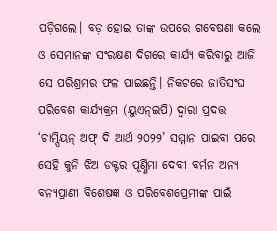ପଡ଼ିଗଲେ। ବଡ଼ ହୋଇ ତାଙ୍କ ଉପରେ ଗବେଷଣା କଲେ ଓ ସେମାନଙ୍କ ସଂରକ୍ଷଣ ଦିଗରେ କାର୍ଯ୍ୟ କରିବାରୁ ଆଜି ସେ ପରିଶ୍ରମର ଫଳ ପାଇଛନ୍ତି। ନିକଟରେ ଜାତିସଂଘ ପରିବେଶ କାର୍ଯ୍ୟକ୍ରମ (ୟୁଏନ୍‌ଇପି) ଦ୍ୱାରା ପ୍ରଦତ୍ତ ‘ଚାମ୍ପିୟନ୍‌ ଅଫ୍‌ ଦି ଆର୍ଥ ୨୦୨୨’ ସମ୍ମାନ ପାଇବା ପରେ ସେହି କୁନି ଝିଅ ଡକ୍ଟର ପୂର୍ଣ୍ଣିମା ଦେବୀ ବର୍ମନ ଅନ୍ୟ ବନ୍ୟପ୍ରାଣୀ ବିଶେଷଜ୍ଞ ଓ ପରିବେଶପ୍ରେମୀଙ୍କ ପାଇଁ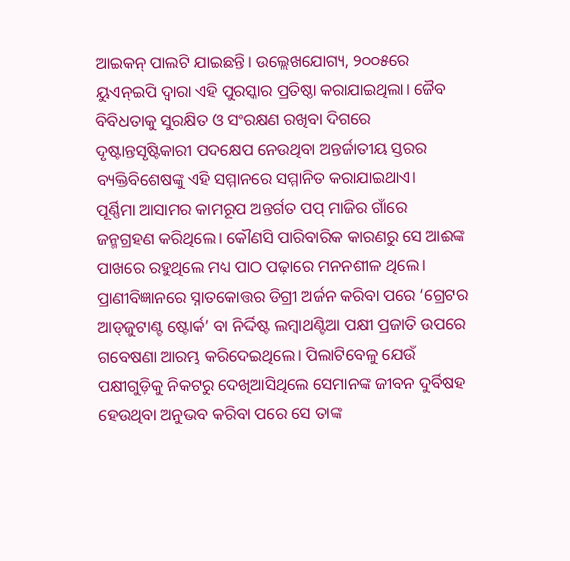ଆଇକନ୍‌ ପାଲଟି ଯାଇଛନ୍ତି। ଉଲ୍ଲେଖଯୋଗ୍ୟ, ୨୦୦୫ରେ ୟୁଏନ୍‌ଇପି ଦ୍ୱାରା ଏହି ପୁରସ୍କାର ପ୍ରତିଷ୍ଠା କରାଯାଇଥିଲା। ଜୈବ ବିବିଧତାକୁ ସୁରକ୍ଷିତ ଓ ସଂରକ୍ଷଣ ରଖିବା ଦିଗରେ ଦୃଷ୍ଟାନ୍ତସୃଷ୍ଟିକାରୀ ପଦକ୍ଷେପ ନେଉଥିବା ଅନ୍ତର୍ଜାତୀୟ ସ୍ତରର ବ୍ୟକ୍ତିବିଶେଷଙ୍କୁ ଏହି ସମ୍ମାନରେ ସମ୍ମାନିତ କରାଯାଇଥାଏ।
ପୂର୍ଣ୍ଣିମା ଆସାମର କାମରୂପ ଅନ୍ତର୍ଗତ ପପ୍‌ ମାଜିର ଗାଁରେ ଜନ୍ମଗ୍ରହଣ କରିଥିଲେ। କୌଣସି ପାରିବାରିକ କାରଣରୁ ସେ ଆଈଙ୍କ ପାଖରେ ରହୁଥିଲେ ମଧ୍ୟ ପାଠ ପଢ଼ାରେ ମନନଶୀଳ ଥିଲେ। ପ୍ରାଣୀବିଜ୍ଞାନରେ ସ୍ନାତକୋତ୍ତର ଡିଗ୍ରୀ ଅର୍ଜନ କରିବା ପରେ ‘ଗ୍ରେଟର ଆଡ୍‌ଜୁଟାଣ୍ଟ ଷ୍ଟୋର୍କ’ ବା ନିର୍ଦ୍ଦିଷ୍ଟ ଲମ୍ବାଥଣ୍ଟିଆ ପକ୍ଷୀ ପ୍ରଜାତି ଉପରେ ଗବେଷଣା ଆରମ୍ଭ କରିଦେଇଥିଲେ। ପିଲାଟିବେଳୁ ଯେଉଁ ପକ୍ଷୀଗୁଡ଼ିକୁ ନିକଟରୁ ଦେଖିଆସିଥିଲେ ସେମାନଙ୍କ ଜୀବନ ଦୁର୍ବିଷହ ହେଉଥିବା ଅନୁଭବ କରିବା ପରେ ସେ ତାଙ୍କ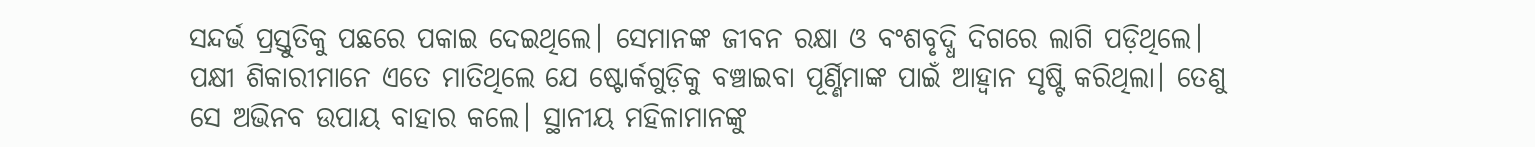ସନ୍ଦର୍ଭ ପ୍ରସ୍ତୁତିକୁ ପଛରେ ପକାଇ ଦେଇଥିଲେ। ସେମାନଙ୍କ ଜୀବନ ରକ୍ଷା ଓ ବଂଶବୃଦ୍ଧି ଦିଗରେ ଲାଗି ପଡ଼ିଥିଲେ। ପକ୍ଷୀ ଶିକାରୀମାନେ ଏତେ ମାତିଥିଲେ ଯେ ଷ୍ଟୋର୍କଗୁଡ଼ିକୁ ବଞ୍ଚାଇବା ପୂର୍ଣ୍ଣିମାଙ୍କ ପାଇଁ ଆହ୍ବାନ ସୃଷ୍ଟି କରିଥିଲା। ତେଣୁ ସେ ଅଭିନବ ଉପାୟ ବାହାର କଲେ। ସ୍ଥାନୀୟ ମହିଳାମାନଙ୍କୁ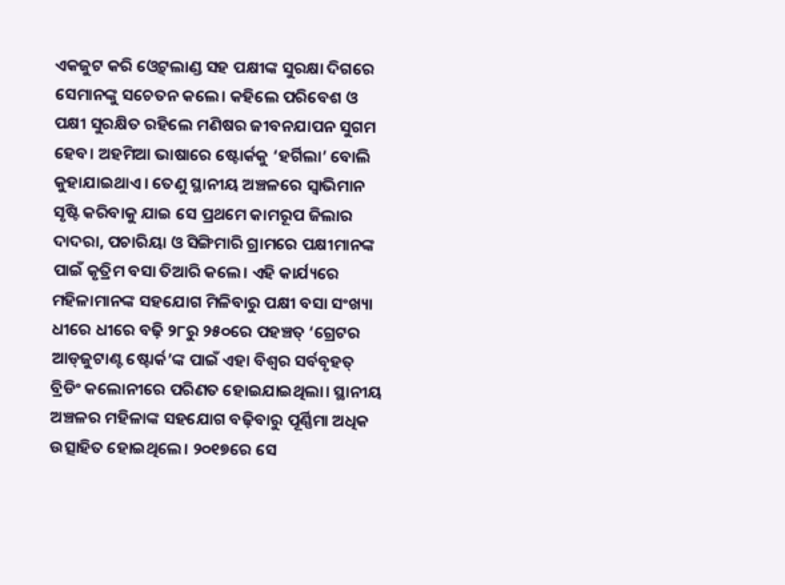ଏକଜୁଟ କରି ଓ୍ବେଟ୍‌ଲାଣ୍ଡ ସହ ପକ୍ଷୀଙ୍କ ସୁରକ୍ଷା ଦିଗରେ ସେମାନଙ୍କୁ ସଚେତନ କଲେ। କହିଲେ ପରିବେଶ ଓ ପକ୍ଷୀ ସୁରକ୍ଷିତ ରହିଲେ ମଣିଷର ଜୀବନଯାପନ ସୁଗମ ହେବ। ଅହମିଆ ଭାଷାରେ ଷ୍ଟୋର୍କକୁ ‘ହର୍ଗିଲା’ ବୋଲି କୁହାଯାଇଥାଏ। ତେଣୁ ସ୍ଥାନୀୟ ଅଞ୍ଚଳରେ ସ୍ବାଭିମାନ ସୃଷ୍ଟି କରିବାକୁ ଯାଇ ସେ ପ୍ରଥମେ କାମରୂପ ଜିଲାର ଦାଦରା, ପଚାରିୟା ଓ ସିଙ୍ଗିମାରି ଗ୍ରାମରେ ପକ୍ଷୀମାନଙ୍କ ପାଇଁ କୃତ୍ରିମ ବସା ତିଆରି କଲେ। ଏହି କାର୍ଯ୍ୟରେ ମହିଳାମାନଙ୍କ ସହଯୋଗ ମିଳିବାରୁ ପକ୍ଷୀ ବସା ସଂଖ୍ୟା ଧୀରେ ଧୀରେ ବଢ଼ି ୨୮ରୁ ୨୫୦ରେ ପହଞ୍ଚତ୍ ‘ଗ୍ରେଟର ଆଡ୍‌ଜୁଟାଣ୍ଟ ଷ୍ଟୋର୍କ’ଙ୍କ ପାଇଁ ଏହା ବିଶ୍ୱର ସର୍ବବୃହତ୍‌ ବ୍ରିଡିଂ କଲୋନୀରେ ପରିଣତ ହୋଇଯାଇଥିଲା। ସ୍ଥାନୀୟ ଅଞ୍ଚଳର ମହିଳାଙ୍କ ସହଯୋଗ ବଢ଼ିବାରୁ ପୂର୍ଣ୍ଣିମା ଅଧିକ ଉତ୍ସାହିତ ହୋଇଥିଲେ। ୨୦୧୭ରେ ସେ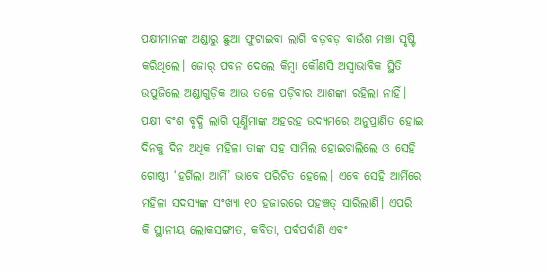ପକ୍ଷୀମାନଙ୍କ ଅଣ୍ଡାରୁ ଛୁଆ ଫୁଟାଇବା ଲାଗି ବଡ଼ବଡ଼ ବାଉଁଶ ମଞ୍ଚା ସୃଷ୍ଟି କରିଥିଲେ। ଜୋର୍‌ ପବନ ଦେଲେ କିମ୍ବା କୌଣସି ଅସ୍ବାଭାବିକ ସ୍ଥିତି ଉପୁଜିଲେ ଅଣ୍ଡାଗୁଡ଼ିକ ଆଉ ତଳେ ପଡ଼ିବାର ଆଶଙ୍କା ରହିଲା ନାହିଁ। ପକ୍ଷୀ ବଂଶ ବୃଦ୍ଧି ଲାଗି ପୂର୍ଣ୍ଣିମାଙ୍କ ଅହରହ ଉଦ୍ୟମରେ ଅନୁପ୍ରାଣିତ ହୋଇ ଦିନକୁ ଦିନ ଅଧିକ ମହିଳା ତାଙ୍କ ସହ ସାମିଲ ହୋଇଚାଲିଲେ ଓ ସେହି ଗୋଷ୍ଠୀ ‘ହର୍ଗିଲା ଆର୍ମି’ ଭାବେ ପରିଚିତ ହେଲେ। ଏବେ ସେହି ଆର୍ମିରେ ମହିଳା ସଦସ୍ୟଙ୍କ ସଂଖ୍ୟା ୧୦ ହଜାରରେ ପହଞ୍ଚତ୍ ସାରିଲାଣି। ଏପରି କି ସ୍ଥାନୀୟ ଲୋକସଙ୍ଗୀତ, କବିତା, ପର୍ବପର୍ବାଣି ଏବଂ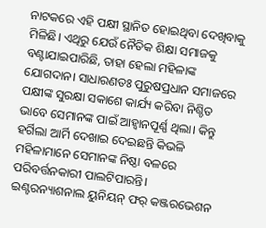ନାଟକରେ ଏହି ପକ୍ଷୀ ସ୍ଥାନିତ ହୋଇଥିବା ଦେଖିବାକୁ ମିଳିଛି। ଏଥିରୁ ଯେଉଁ ନୈତିକ ଶିକ୍ଷା ସମାଜକୁ ବଣ୍ଟାଯାଇପାରିଛି, ତାହା ହେଲା ମହିଳାଙ୍କ ଯୋଗଦାନ। ସାଧାରଣତଃ ପୁରୁଷପ୍ରଧାନ ସମାଜରେ ପକ୍ଷୀଙ୍କ ସୁରକ୍ଷା ସକାଶେ କାର୍ଯ୍ୟ କରିବା ନିଶ୍ଚିତ ଭାବେ ସେମାନଙ୍କ ପାଇଁ ଆହ୍ବାନପୂର୍ଣ୍ଣ ଥିଲା। କିନ୍ତୁ ହର୍ଗିଲା ଆର୍ମି ଦେଖାଇ ଦେଇଛନ୍ତି କିଭଳି ମହିଳାମାନେ ସେମାନଙ୍କ ନିଷ୍ଠା ବଳରେ ପରିବର୍ତ୍ତନକାରୀ ପାଲଟିପାରନ୍ତି।
ଇଣ୍ଟରନ୍ୟାଶନାଲ ୟୁନିୟନ୍‌ ଫର୍‌ କଞ୍ଜରଭେଶନ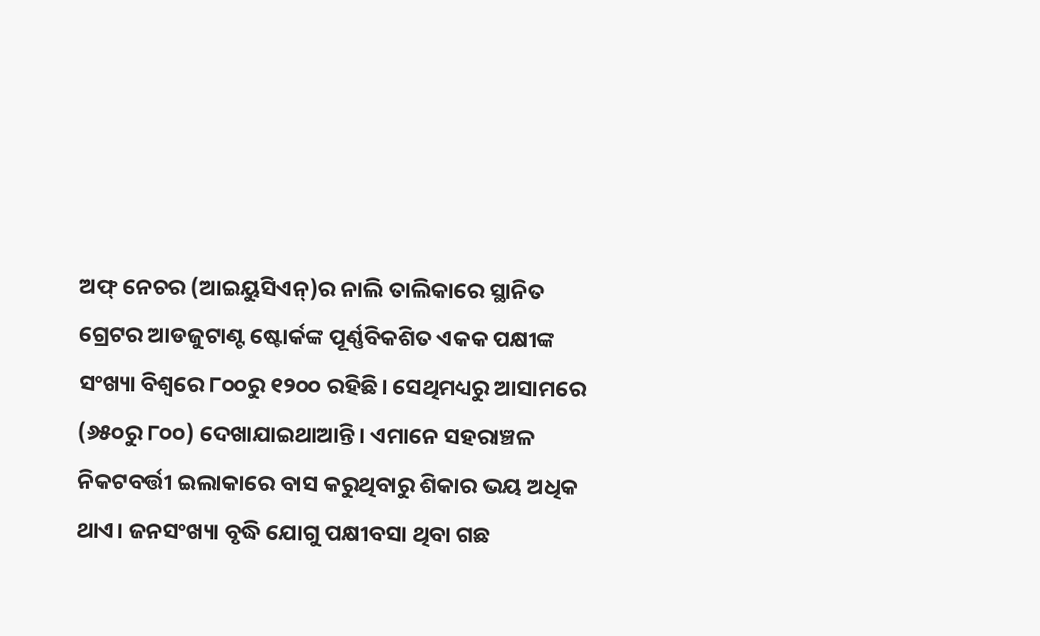ଅଫ୍‌ ନେଚର (ଆଇୟୁସିଏନ୍‌)ର ନାଲି ତାଲିକାରେ ସ୍ଥାନିତ ଗ୍ରେଟର ଆଡଜୁଟାଣ୍ଟ ଷ୍ଟୋର୍କଙ୍କ ପୂର୍ଣ୍ଣବିକଶିତ ଏକକ ପକ୍ଷୀଙ୍କ ସଂଖ୍ୟା ବିଶ୍ୱରେ ୮୦୦ରୁ ୧୨୦୦ ରହିଛି। ସେଥିମଧ୍ୟରୁ ଆସାମରେ (୬୫୦ରୁ ୮୦୦) ଦେଖାଯାଇଥାଆନ୍ତି। ଏମାନେ ସହରାଞ୍ଚଳ ନିକଟବର୍ତ୍ତୀ ଇଲାକାରେ ବାସ କରୁଥିବାରୁ ଶିକାର ଭୟ ଅଧିକ ଥାଏ। ଜନସଂଖ୍ୟା ବୃଦ୍ଧି ଯୋଗୁ ପକ୍ଷୀବସା ଥିବା ଗଛ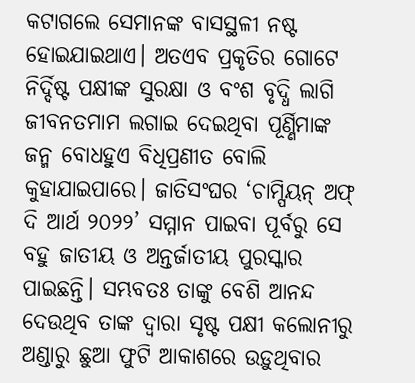କଟାଗଲେ ସେମାନଙ୍କ ବାସସ୍ଥଳୀ ନଷ୍ଟ ହୋଇଯାଇଥାଏ। ଅତଏବ ପ୍ରକୃତିର ଗୋଟେ ନିର୍ଦ୍ଦିଷ୍ଟ ପକ୍ଷୀଙ୍କ ସୁରକ୍ଷା ଓ ବଂଶ ବୃଦ୍ଧି ଲାଗି ଜୀବନତମାମ ଲଗାଇ ଦେଇଥିବା ପୂର୍ଣ୍ଣିମାଙ୍କ ଜନ୍ମ ବୋଧହୁଏ ବିଧିପ୍ରଣୀତ ବୋଲି କୁହାଯାଇପାରେ। ଜାତିସଂଘର ‘ଚାମ୍ପିୟନ୍‌ ଅଫ୍‌ ଦି ଆର୍ଥ ୨୦୨୨’ ସମ୍ମାନ ପାଇବା ପୂର୍ବରୁ ସେ ବହୁ ଜାତୀୟ ଓ ଅନ୍ତର୍ଜାତୀୟ ପୁରସ୍କାର ପାଇଛନ୍ତି। ସମ୍ଭବତଃ ତାଙ୍କୁ ବେଶି ଆନନ୍ଦ ଦେଉଥିବ ତାଙ୍କ ଦ୍ୱାରା ସୃଷ୍ଟ ପକ୍ଷୀ କଲୋନୀରୁ ଅଣ୍ଡାରୁ ଛୁଆ ଫୁଟି ଆକାଶରେ ଉଡ଼ୁଥିବାର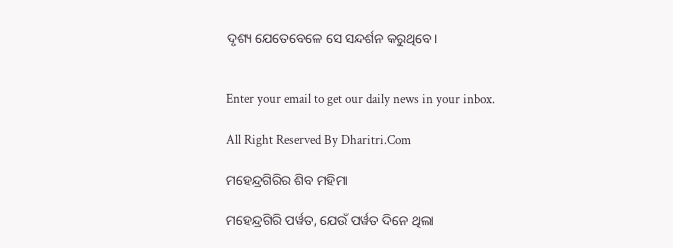ଦୃଶ୍ୟ ଯେତେବେଳେ ସେ ସନ୍ଦର୍ଶନ କରୁଥିବେ।


Enter your email to get our daily news in your inbox.

All Right Reserved By Dharitri.Com

ମହେନ୍ଦ୍ରଗିରିର ଶିବ ମହିମା

ମହେନ୍ଦ୍ରଗିରି ପର୍ୱତ, ଯେଉଁ ପର୍ୱତ ଦିନେ ଥିଲା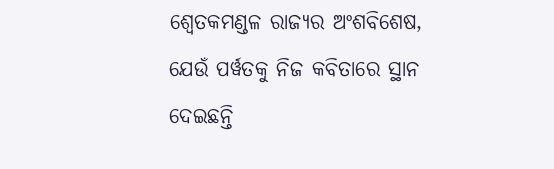ଶ୍ୱେତକମଣ୍ଡଳ ରାଜ୍ୟର ଅଂଶବିଶେଷ, ଯେଉଁ ପର୍ୱତକୁ ନିଜ କବିତାରେ ସ୍ଥାନ ଦେଇଛନ୍ତି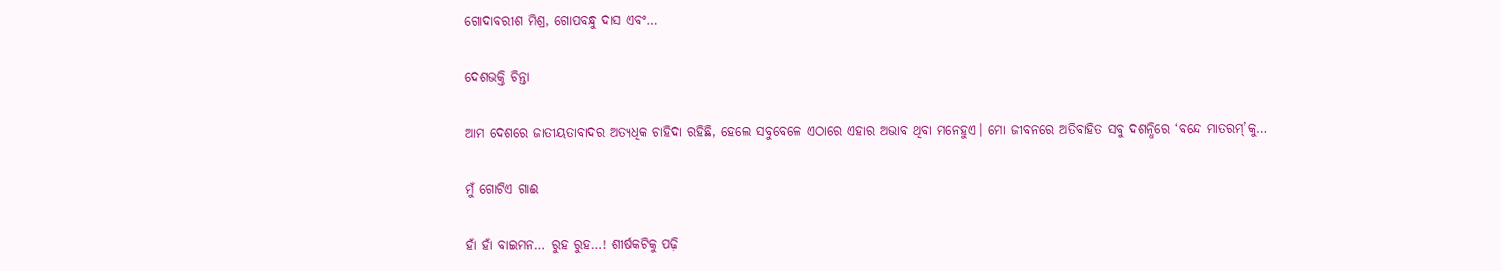ଗୋଦାବରୀଶ ମିଶ୍ର, ଗୋପବନ୍ଧୁ ଦାସ ଏବଂ…

ଦେଶଭକ୍ତି ଚିନ୍ତା

ଆମ ଦେଶରେ ଜାତୀୟତାବାଦର ଅତ୍ୟଧିକ ଚାହିଦା ରହିଛି, ହେଲେ ସବୁବେଳେ ଏଠାରେ ଏହାର ଅଭାବ ଥିବା ମନେହୁଏ। ମୋ ଜୀବନରେ ଅତିବାହିତ ସବୁ ଦଶନ୍ଧିରେ ‘ବନ୍ଦେ ମାତରମ୍‌’କୁ…

ମୁଁ ଗୋଟିଏ ଗାଈ

ହାଁ ହାଁ ବାଇମନ… ରୁହ ରୁହ…! ଶୀର୍ଷକଟିକୁ ପଢ଼ି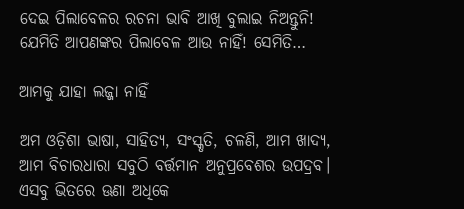ଦେଇ ପିଲାବେଳର ରଚନା ଭାବି ଆଖି ବୁଲାଇ ନିଅନ୍ତୁନି! ଯେମିତି ଆପଣଙ୍କର ପିଲାବେଳ ଆଉ ନାହିଁ! ସେମିତି…

ଆମକୁ ଯାହା ଲଜ୍ଜା ନାହିଁ

ଅମ ଓଡ଼ିଶା ଭାଷା, ସାହିତ୍ୟ, ସଂସ୍କୃତି, ଚଳଣି, ଆମ ଖାଦ୍ୟ, ଆମ ବିଚାରଧାରା ସବୁଠି ବର୍ତ୍ତମାନ ଅନୁପ୍ରବେଶର ଉପଦ୍ରବ। ଏସବୁ ଭିତରେ ଊଣା ଅଧିକେ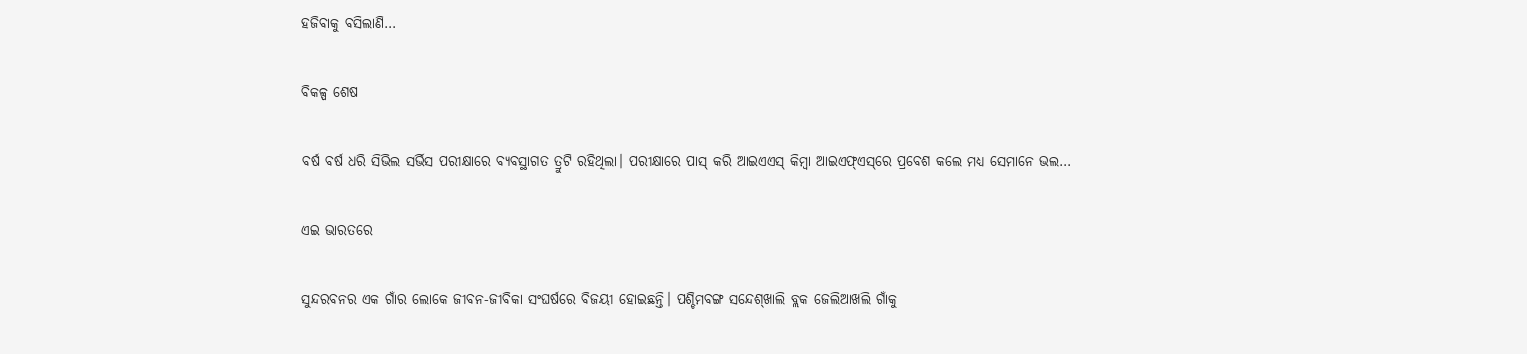ହଜିବାକୁ ବସିଲାଣି…

ବିକଳ୍ପ ଶେଷ

ବର୍ଷ ବର୍ଷ ଧରି ସିଭିଲ ସର୍ଭିସ ପରୀକ୍ଷାରେ ବ୍ୟବସ୍ଥାଗତ ତ୍ରୁଟି ରହିଥିଲା। ପରୀକ୍ଷାରେ ପାସ୍‌ କରି ଆଇଏଏସ୍‌ କିମ୍ବା ଆଇଏଫ୍‌ଏସ୍‌ରେ ପ୍ରବେଶ କଲେ ମଧ୍ୟ ସେମାନେ ଭଲ…

ଏଇ ଭାରତରେ

ସୁନ୍ଦରବନର ଏକ ଗାଁର ଲୋକେ ଜୀବନ-ଜୀବିକା ସଂଘର୍ଷରେ ବିଜୟୀ ହୋଇଛନ୍ତି। ପଶ୍ଚିମବଙ୍ଗ ସନ୍ଦେଶ୍‌ଖାଲି ବ୍ଲକ ଜେଲିଆଖଲି ଗାଁକୁ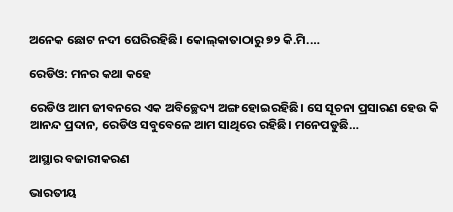ଅନେକ ଛୋଟ ନଦୀ ଘେରିରହିଛି। କୋଲ୍‌କାତାଠାରୁ ୭୨ କି.ମି.…

ରେଡିଓ: ମନର କଥା କହେ

ରେଡିଓ ଆମ ଜୀବନରେ ଏକ ଅବିଚ୍ଛେଦ୍ୟ ଅଙ୍ଗ ହୋଇରହିଛି। ସେ ସୂଚନା ପ୍ରସାରଣ ହେଉ କି ଆନନ୍ଦ ପ୍ରଦାନ, ରେଡିଓ ସବୁବେଳେ ଆମ ସାଥିରେ ରହିଛି। ମନେପଡୁଛି…

ଆସ୍ଥାର ବଜାରୀକରଣ

ଭାରତୀୟ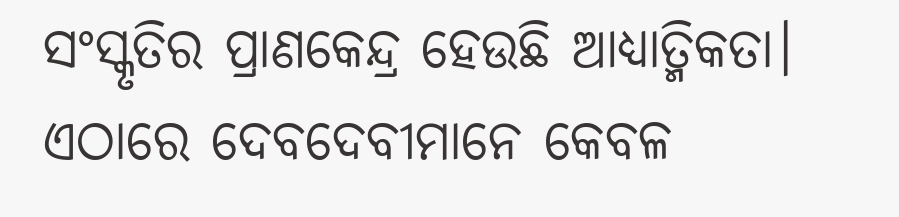ସଂସ୍କୃତିର ପ୍ରାଣକେନ୍ଦ୍ର ହେଉଛି ଆଧ୍ୟାତ୍ମିକତା। ଏଠାରେ ଦେବଦେବୀମାନେ କେବଳ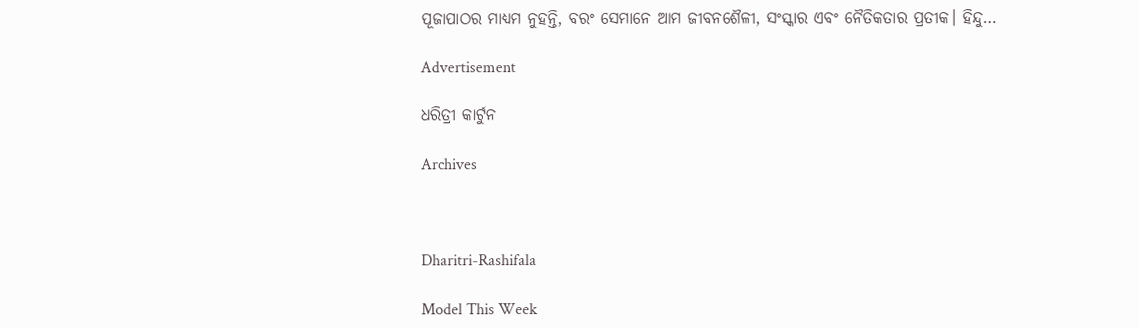ପୂଜାପାଠର ମାଧ୍ୟମ ନୁହନ୍ତି, ବରଂ ସେମାନେ ଆମ ଜୀବନଶୈଳୀ, ସଂସ୍କାର ଏବଂ ନୈତିକତାର ପ୍ରତୀକ। ହିନ୍ଦୁ…

Advertisement

ଧରିତ୍ରୀ କାର୍ଟୁନ

Archives



Dharitri-Rashifala

Model This Week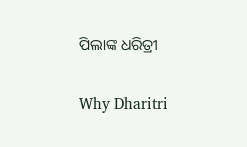ପିଲାଙ୍କ ଧରିତ୍ରୀ

Why Dharitri